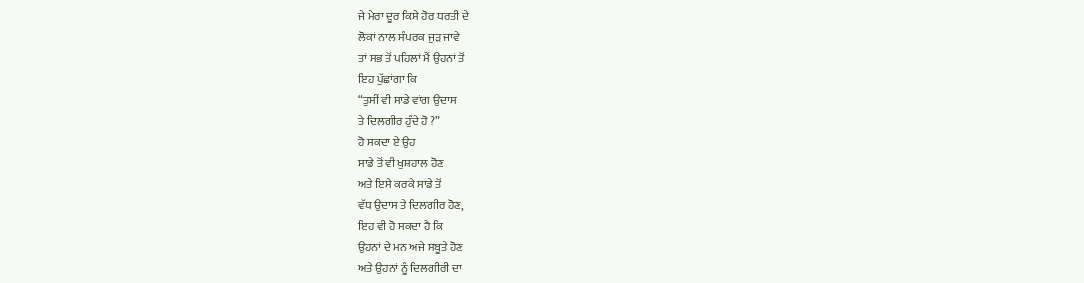ਜੇ ਮੇਰਾ ਦੂਰ ਕਿਸੇ ਹੋਰ ਧਰਤੀ ਦੇ
ਲੋਕਾਂ ਨਾਲ ਸੰਪਰਕ ਜੁੜ ਜਾਵੇ
ਤਾਂ ਸਭ ਤੋਂ ਪਹਿਲਾਂ ਮੈਂ ਉਹਨਾਂ ਤੋਂ
ਇਹ ਪੁੱਛਾਂਗਾ ਕਿ
“ਤੁਸੀਂ ਵੀ ਸਾਡੇ ਵਾਂਗ ਉਦਾਸ
ਤੇ ਦਿਲਗੀਰ ਹੁੰਦੇ ਹੋ ?”
ਹੋ ਸਕਦਾ ਏ ਉਹ
ਸਾਡੇ ਤੋਂ ਵੀ ਖੁਸ਼ਹਾਲ ਹੋਣ
ਅਤੇ ਇਸੇ ਕਰਕੇ ਸਾਡੇ ਤੋਂ
ਵੱਧ ਉਦਾਸ ਤੇ ਦਿਲਗੀਰ ਹੋਣ,
ਇਹ ਵੀ ਹੋ ਸਕਦਾ ਹੈ ਕਿ
ਉਹਨਾਂ ਦੇ ਮਨ ਅਜੇ ਸਬੂਤੇ ਹੋਣ
ਅਤੇ ਉਹਨਾਂ ਨੂੰ ਦਿਲਗੀਰੀ ਦਾ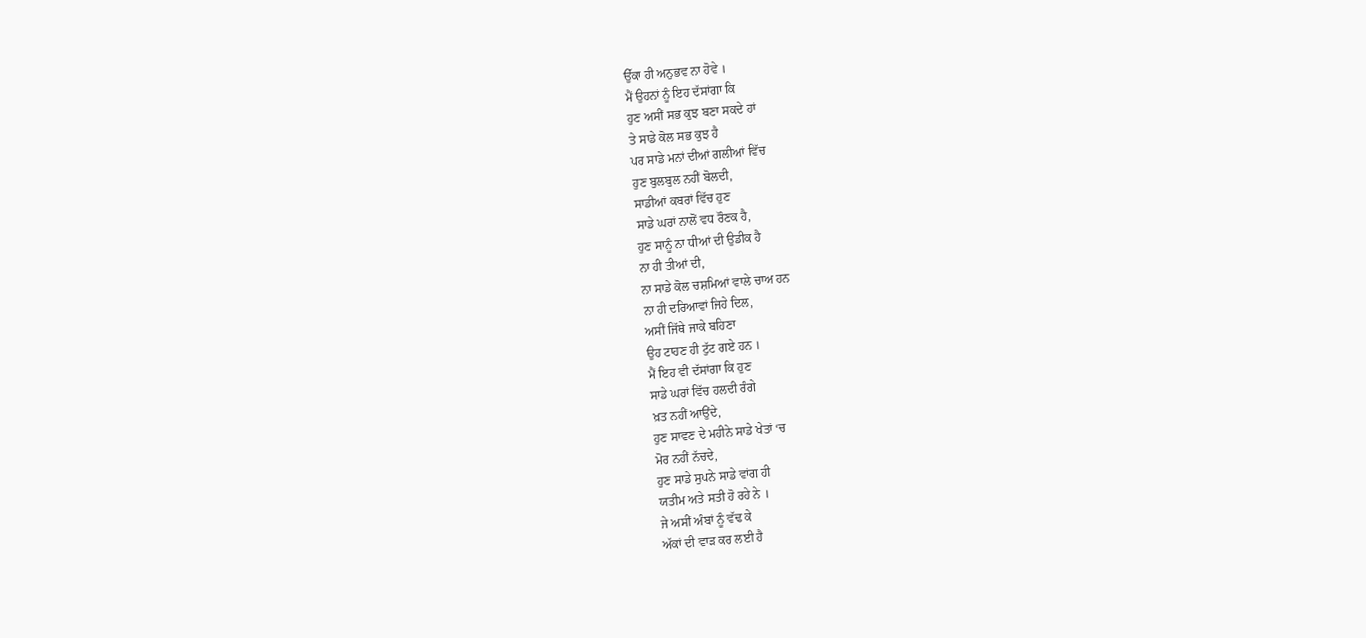ਉੱਕਾ ਹੀ ਅਨੁਭਵ ਨਾ ਹੋਵੇ ।
ਮੈਂ ਉਹਨਾਂ ਨੂੰ ਇਹ ਦੱਸਾਂਗਾ ਕਿ
ਹੁਣ ਅਸੀਂ ਸਭ ਕੁਝ ਬਣਾ ਸਕਦੇ ਹਾਂ
ਤੇ ਸਾਡੇ ਕੋਲ ਸਭ ਕੁਝ ਹੈ
ਪਰ ਸਾਡੇ ਮਨਾਂ ਦੀਆਂ ਗਲੀਆਂ ਵਿੱਚ
ਹੁਣ ਬੁਲਬੁਲ ਨਹੀਂ ਬੋਲਦੀ,
ਸਾਡੀਆਂ ਕਬਰਾਂ ਵਿੱਚ ਹੁਣ
ਸਾਡੇ ਘਰਾਂ ਨਾਲੋਂ ਵਧ ਰੌਣਕ ਹੈ,
ਹੁਣ ਸਾਨੂੰ ਨਾ ਧੀਆਂ ਦੀ ਉਡੀਕ ਹੈ
ਨਾ ਹੀ ਤੀਆਂ ਦੀ,
ਨਾ ਸਾਡੇ ਕੋਲ ਚਸ਼ਮਿਆਂ ਵਾਲੇ ਚਾਅ ਹਨ
ਨਾ ਹੀ ਦਰਿਆਵਾਂ ਜਿਹੇ ਦਿਲ,
ਅਸੀਂ ਜਿੱਥੇ ਜਾਕੇ ਬਹਿਣਾ
ਉਹ ਟਾਹਣ ਹੀ ਟੁੱਟ ਗਏ ਹਨ ।
ਮੈਂ ਇਹ ਵੀ ਦੱਸਾਂਗਾ ਕਿ ਹੁਣ
ਸਾਡੇ ਘਰਾਂ ਵਿੱਚ ਹਲਦੀ ਰੰਗੇ
ਖ਼ਤ ਨਹੀਂ ਆਉਂਦੇ,
ਹੁਣ ਸਾਵਣ ਦੇ ਮਹੀਨੇ ਸਾਡੇ ਖੇਤਾਂ ‘ਚ
ਮੋਰ ਨਹੀਂ ਨੱਚਦੇ,
ਹੁਣ ਸਾਡੇ ਸੁਪਨੇ ਸਾਡੇ ਵਾਂਗ ਹੀ
ਯਤੀਮ ਅਤੇ ਸਤੀ ਹੋ ਰਹੇ ਨੇ ।
ਜੇ ਅਸੀਂ ਅੰਬਾਂ ਨੂੰ ਵੱਢ ਕੇ
ਅੱਕਾਂ ਦੀ ਵਾੜ ਕਰ ਲਈ ਹੈ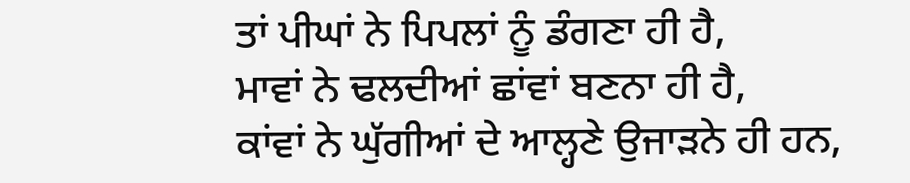ਤਾਂ ਪੀਘਾਂ ਨੇ ਪਿਪਲਾਂ ਨੂੰ ਡੰਗਣਾ ਹੀ ਹੈ,
ਮਾਵਾਂ ਨੇ ਢਲਦੀਆਂ ਛਾਂਵਾਂ ਬਣਨਾ ਹੀ ਹੈ,
ਕਾਂਵਾਂ ਨੇ ਘੁੱਗੀਆਂ ਦੇ ਆਲ੍ਹਣੇ ਉਜਾੜਨੇ ਹੀ ਹਨ,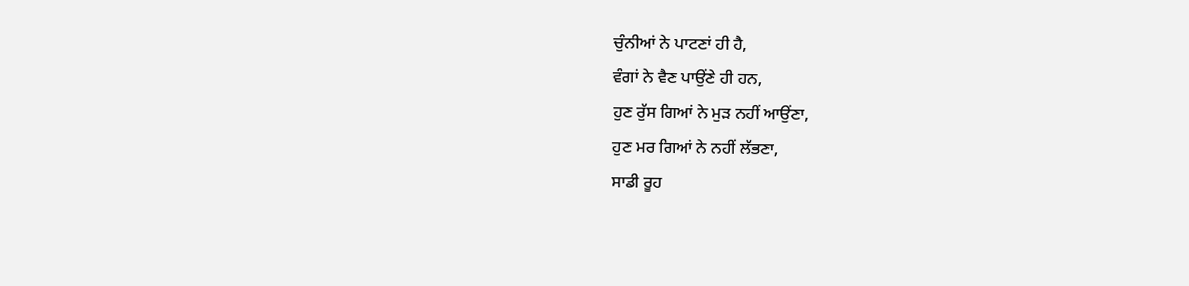ਚੁੰਨੀਆਂ ਨੇ ਪਾਟਣਾਂ ਹੀ ਹੈ,
ਵੰਗਾਂ ਨੇ ਵੈਣ ਪਾਉਂਣੇ ਹੀ ਹਨ,
ਹੁਣ ਰੁੱਸ ਗਿਆਂ ਨੇ ਮੁੜ ਨਹੀਂ ਆਉਂਣਾ,
ਹੁਣ ਮਰ ਗਿਆਂ ਨੇ ਨਹੀਂ ਲੱਭਣਾ,
ਸਾਡੀ ਰੂਹ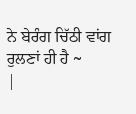ਨੇ ਬੇਰੰਗ ਚਿੱਠੀ ਵਾਂਗ ਰੁਲਣਾਂ ਹੀ ਹੈ ~
|